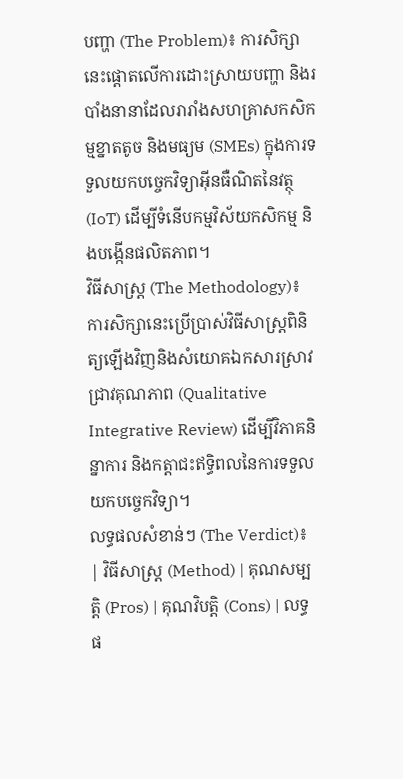បញ្ហា (The Problem)៖ ការសិក្សានេះផ្តោតលើការដោះស្រាយបញ្ហា និងរបាំងនានាដែលរារាំងសហគ្រាសកសិកម្មខ្នាតតូច និងមធ្យម (SMEs) ក្នុងការទទួលយកបច្ចេកវិទ្យាអ៊ីនធឺណិតនៃវត្ថុ (IoT) ដើម្បីទំនើបកម្មវិស័យកសិកម្ម និងបង្កើនផលិតភាព។
វិធីសាស្ត្រ (The Methodology)៖ ការសិក្សានេះប្រើប្រាស់វិធីសាស្ត្រពិនិត្យឡើងវិញនិងសំយោគឯកសារស្រាវជ្រាវគុណភាព (Qualitative Integrative Review) ដើម្បីវិភាគនិន្នាការ និងកត្តាជះឥទ្ធិពលនៃការទទួលយកបច្ចេកវិទ្យា។
លទ្ធផលសំខាន់ៗ (The Verdict)៖
| វិធីសាស្ត្រ (Method) | គុណសម្បត្តិ (Pros) | គុណវិបត្តិ (Cons) | លទ្ធផ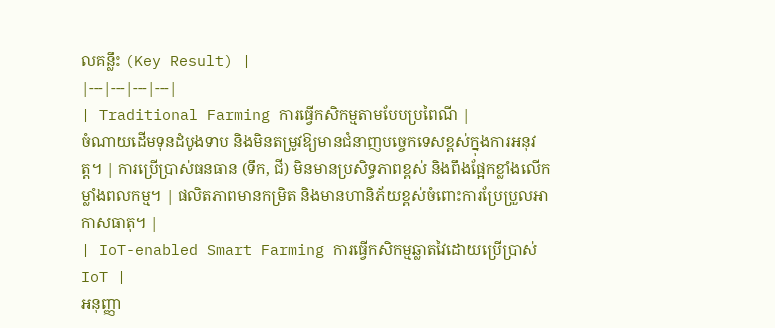លគន្លឹះ (Key Result) |
|---|---|---|---|
| Traditional Farming ការធ្វើកសិកម្មតាមបែបប្រពៃណី |
ចំណាយដើមទុនដំបូងទាប និងមិនតម្រូវឱ្យមានជំនាញបច្ចេកទេសខ្ពស់ក្នុងការអនុវត្ត។ | ការប្រើប្រាស់ធនធាន (ទឹក, ជី) មិនមានប្រសិទ្ធភាពខ្ពស់ និងពឹងផ្អែកខ្លាំងលើកម្លាំងពលកម្ម។ | ផលិតភាពមានកម្រិត និងមានហានិភ័យខ្ពស់ចំពោះការប្រែប្រួលអាកាសធាតុ។ |
| IoT-enabled Smart Farming ការធ្វើកសិកម្មឆ្លាតវៃដោយប្រើប្រាស់ IoT |
អនុញ្ញា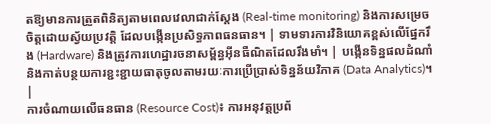តឱ្យមានការត្រួតពិនិត្យតាមពេលវេលាជាក់ស្តែង (Real-time monitoring) និងការសម្រេចចិត្តដោយស្វ័យប្រវត្តិ ដែលបង្កើនប្រសិទ្ធភាពធនធាន។ | ទាមទារការវិនិយោគខ្ពស់លើផ្នែករឹង (Hardware) និងត្រូវការហេដ្ឋារចនាសម្ព័ន្ធអ៊ីនធឺណិតដែលរឹងមាំ។ | បង្កើនទិន្នផលដំណាំ និងកាត់បន្ថយការខ្ជះខ្ជាយធាតុចូលតាមរយៈការប្រើប្រាស់ទិន្នន័យវិភាគ (Data Analytics)។ |
ការចំណាយលើធនធាន (Resource Cost)៖ ការអនុវត្តប្រព័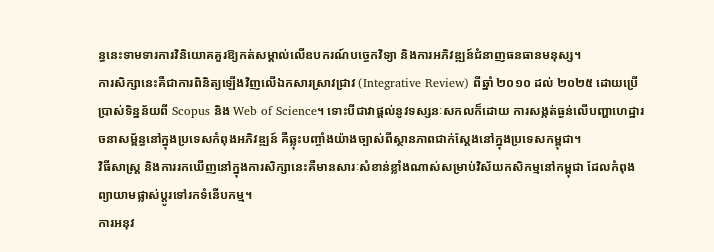ន្ធនេះទាមទារការវិនិយោគគួរឱ្យកត់សម្គាល់លើឧបករណ៍បច្ចេកវិទ្យា និងការអភិវឌ្ឍន៍ជំនាញធនធានមនុស្ស។
ការសិក្សានេះគឺជាការពិនិត្យឡើងវិញលើឯកសារស្រាវជ្រាវ (Integrative Review) ពីឆ្នាំ ២០១០ ដល់ ២០២៥ ដោយប្រើប្រាស់ទិន្នន័យពី Scopus និង Web of Science។ ទោះបីជាវាផ្តល់នូវទស្សនៈសកលក៏ដោយ ការសង្កត់ធ្ងន់លើបញ្ហាហេដ្ឋារចនាសម្ព័ន្ធនៅក្នុងប្រទេសកំពុងអភិវឌ្ឍន៍ គឺឆ្លុះបញ្ចាំងយ៉ាងច្បាស់ពីស្ថានភាពជាក់ស្តែងនៅក្នុងប្រទេសកម្ពុជា។
វិធីសាស្ត្រ និងការរកឃើញនៅក្នុងការសិក្សានេះគឺមានសារៈសំខាន់ខ្លាំងណាស់សម្រាប់វិស័យកសិកម្មនៅកម្ពុជា ដែលកំពុងព្យាយាមផ្លាស់ប្តូរទៅរកទំនើបកម្ម។
ការអនុវ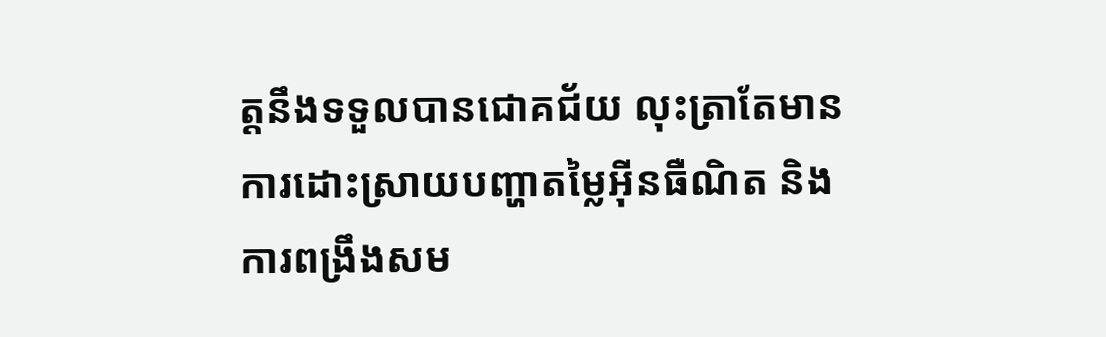ត្តនឹងទទួលបានជោគជ័យ លុះត្រាតែមានការដោះស្រាយបញ្ហាតម្លៃអ៊ីនធឺណិត និងការពង្រឹងសម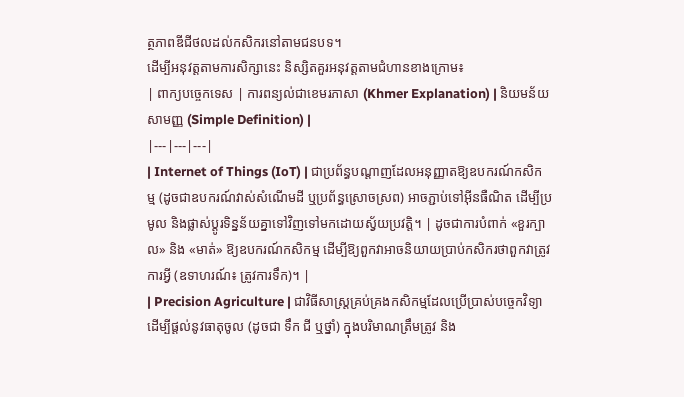ត្ថភាពឌីជីថលដល់កសិករនៅតាមជនបទ។
ដើម្បីអនុវត្តតាមការសិក្សានេះ និស្សិតគួរអនុវត្តតាមជំហានខាងក្រោម៖
| ពាក្យបច្ចេកទេស | ការពន្យល់ជាខេមរភាសា (Khmer Explanation) | និយមន័យសាមញ្ញ (Simple Definition) |
|---|---|---|
| Internet of Things (IoT) | ជាប្រព័ន្ធបណ្តាញដែលអនុញ្ញាតឱ្យឧបករណ៍កសិកម្ម (ដូចជាឧបករណ៍វាស់សំណើមដី ឬប្រព័ន្ធស្រោចស្រព) អាចភ្ជាប់ទៅអ៊ីនធឺណិត ដើម្បីប្រមូល និងផ្លាស់ប្តូរទិន្នន័យគ្នាទៅវិញទៅមកដោយស្វ័យប្រវត្តិ។ | ដូចជាការបំពាក់ «ខួរក្បាល» និង «មាត់» ឱ្យឧបករណ៍កសិកម្ម ដើម្បីឱ្យពួកវាអាចនិយាយប្រាប់កសិករថាពួកវាត្រូវការអ្វី (ឧទាហរណ៍៖ ត្រូវការទឹក)។ |
| Precision Agriculture | ជាវិធីសាស្ត្រគ្រប់គ្រងកសិកម្មដែលប្រើប្រាស់បច្ចេកវិទ្យាដើម្បីផ្តល់នូវធាតុចូល (ដូចជា ទឹក ជី ឬថ្នាំ) ក្នុងបរិមាណត្រឹមត្រូវ និង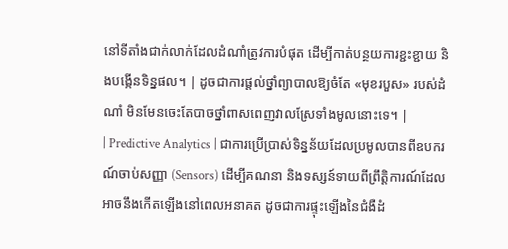នៅទីតាំងជាក់លាក់ដែលដំណាំត្រូវការបំផុត ដើម្បីកាត់បន្ថយការខ្ជះខ្ជាយ និងបង្កើនទិន្នផល។ | ដូចជាការផ្តល់ថ្នាំព្យាបាលឱ្យចំតែ «មុខរបួស» របស់ដំណាំ មិនមែនចេះតែបាចថ្នាំពាសពេញវាលស្រែទាំងមូលនោះទេ។ |
| Predictive Analytics | ជាការប្រើប្រាស់ទិន្នន័យដែលប្រមូលបានពីឧបករណ៍ចាប់សញ្ញា (Sensors) ដើម្បីគណនា និងទស្សន៍ទាយពីព្រឹត្តិការណ៍ដែលអាចនឹងកើតឡើងនៅពេលអនាគត ដូចជាការផ្ទុះឡើងនៃជំងឺដំ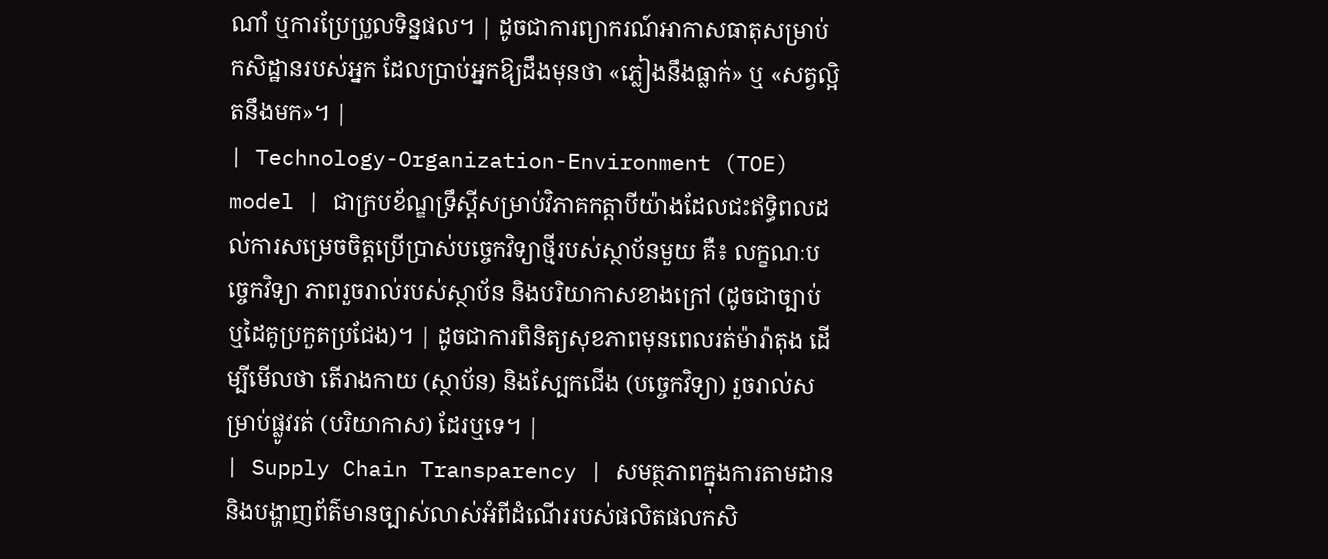ណាំ ឬការប្រែប្រួលទិន្នផល។ | ដូចជាការព្យាករណ៍អាកាសធាតុសម្រាប់កសិដ្ឋានរបស់អ្នក ដែលប្រាប់អ្នកឱ្យដឹងមុនថា «ភ្លៀងនឹងធ្លាក់» ឬ «សត្វល្អិតនឹងមក»។ |
| Technology-Organization-Environment (TOE) model | ជាក្របខ័ណ្ឌទ្រឹស្តីសម្រាប់វិភាគកត្តាបីយ៉ាងដែលជះឥទ្ធិពលដល់ការសម្រេចចិត្តប្រើប្រាស់បច្ចេកវិទ្យាថ្មីរបស់ស្ថាប័នមួយ គឺ៖ លក្ខណៈបច្ចេកវិទ្យា ភាពរួចរាល់របស់ស្ថាប័ន និងបរិយាកាសខាងក្រៅ (ដូចជាច្បាប់ ឬដៃគូប្រកួតប្រជែង)។ | ដូចជាការពិនិត្យសុខភាពមុនពេលរត់ម៉ារ៉ាតុង ដើម្បីមើលថា តើរាងកាយ (ស្ថាប័ន) និងស្បែកជើង (បច្ចេកវិទ្យា) រួចរាល់សម្រាប់ផ្លូវរត់ (បរិយាកាស) ដែរឬទេ។ |
| Supply Chain Transparency | សមត្ថភាពក្នុងការតាមដាន និងបង្ហាញព័ត៌មានច្បាស់លាស់អំពីដំណើររបស់ផលិតផលកសិ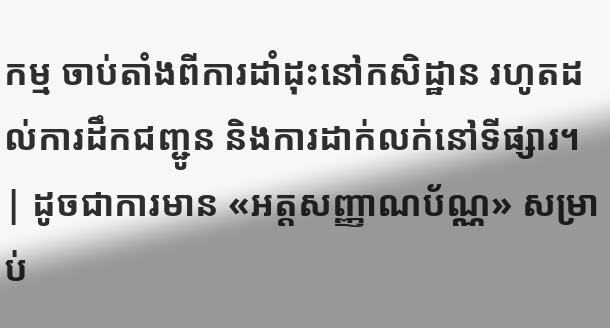កម្ម ចាប់តាំងពីការដាំដុះនៅកសិដ្ឋាន រហូតដល់ការដឹកជញ្ជូន និងការដាក់លក់នៅទីផ្សារ។ | ដូចជាការមាន «អត្តសញ្ញាណប័ណ្ណ» សម្រាប់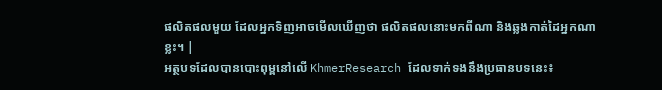ផលិតផលមួយ ដែលអ្នកទិញអាចមើលឃើញថា ផលិតផលនោះមកពីណា និងឆ្លងកាត់ដៃអ្នកណាខ្លះ។ |
អត្ថបទដែលបានបោះពុម្ពនៅលើ KhmerResearch ដែលទាក់ទងនឹងប្រធានបទនេះ៖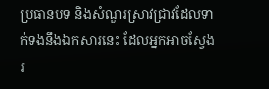ប្រធានបទ និងសំណួរស្រាវជ្រាវដែលទាក់ទងនឹងឯកសារនេះ ដែលអ្នកអាចស្វែងរ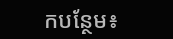កបន្ថែម៖